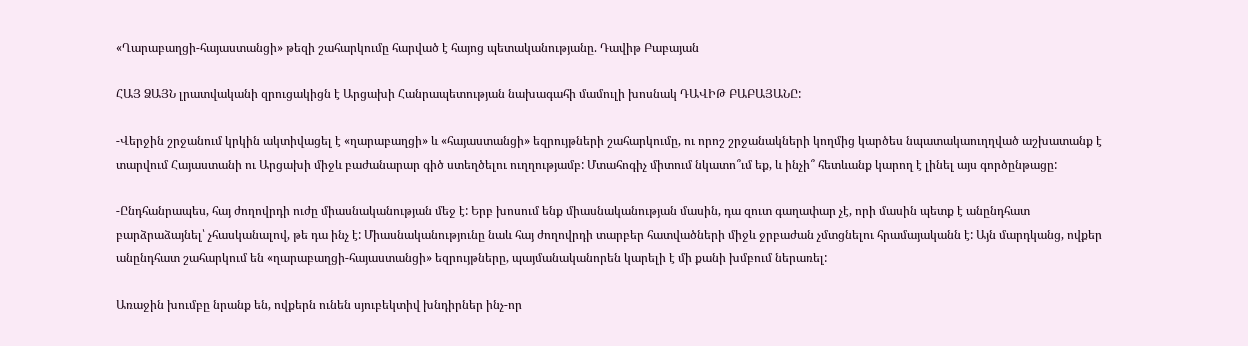«Ղարաբաղցի-հայաստանցի» թեզի շահարկումը հարված է հայոց պետականությանը. Դավիթ Բաբայան

ՀԱՅ ՁԱՅՆ լրատվականի զրուցակիցն է Արցախի Հանրապետության նախագահի մամուլի խոսնակ ԴԱՎԻԹ ԲԱԲԱՅԱՆԸ:

-Վերջին շրջանում կրկին ակտիվացել է «ղարաբաղցի» և «հայաստանցի» եզրույթների շահարկումը, ու որոշ շրջանակների կողմից կարծես նպատակաուղղված աշխատանք է տարվում Հայաստանի ու Արցախի միջև բաժանարար գիծ ստեղծելու ուղղությամբ: Մտահոգիչ միտում նկատո՞ւմ եք, և ինչի՞ հետևանք կարող է լինել այս գործընթացը:

-Ընդհանրապես, հայ ժողովրդի ուժը միասնականության մեջ է: Երբ խոսում ենք միասնականության մասին, դա զուտ գաղափար չէ, որի մասին պետք է անընդհատ բարձրաձայնել՝ չհասկանալով, թե դա ինչ է: Միասնականությունը նաև հայ ժողովրդի տարբեր հատվածների միջև ջրբաժան չմտցնելու հրամայականն է: Այն մարդկանց, ովքեր անընդհատ շահարկում են «ղարաբաղցի-հայաստանցի» եզրույթները, պայմանականորեն կարելի է մի քանի խմբում ներառել:

Առաջին խումբը նրանք են, ովքերն ունեն սյուբեկտիվ խնդիրներ ինչ-որ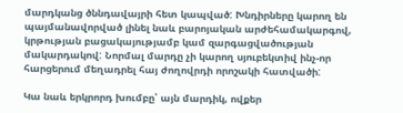մարդկանց ծննդավայրի հետ կապված: Խնդիրները կարող են պայմանավորված լինել նաև բարոյական արժեհամակարգով, կրթության բացակայությամբ կամ զարգացվածության մակարդակով: Նորմալ մարդը չի կարող սյուբեկտիվ ինչ-որ հարցերում մեղադրել հայ ժողովրդի որոշակի հատվածի:

Կա նաև երկրորդ խումբը՝ այն մարդիկ, ովքեր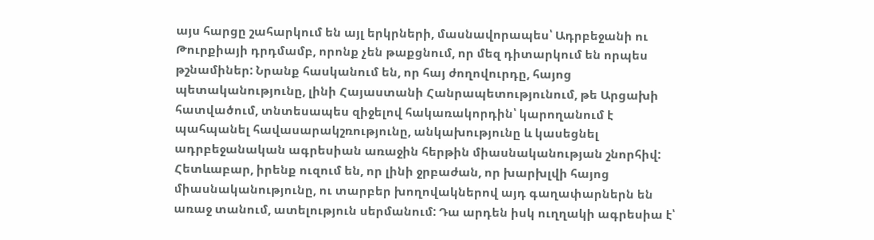այս հարցը շահարկում են այլ երկրների, մասնավորապես՝ Ադրբեջանի ու Թուրքիայի դրդմամբ, որոնք չեն թաքցնում, որ մեզ դիտարկում են որպես թշնամիներ: Նրանք հասկանում են, որ հայ ժողովուրդը, հայոց պետականությունը, լինի Հայաստանի Հանրապետությունում, թե Արցախի հատվածում, տնտեսապես զիջելով հակառակորդին՝ կարողանում է պահպանել հավասարակշռությունը, անկախությունը և կասեցնել ադրբեջանական ագրեսիան առաջին հերթին միասնականության շնորհիվ: Հետևաբար, իրենք ուզում են, որ լինի ջրբաժան, որ խարխլվի հայոց միասնականությունը, ու տարբեր խողովակներով այդ գաղափարներն են առաջ տանում, ատելություն սերմանում: Դա արդեն իսկ ուղղակի ագրեսիա է՝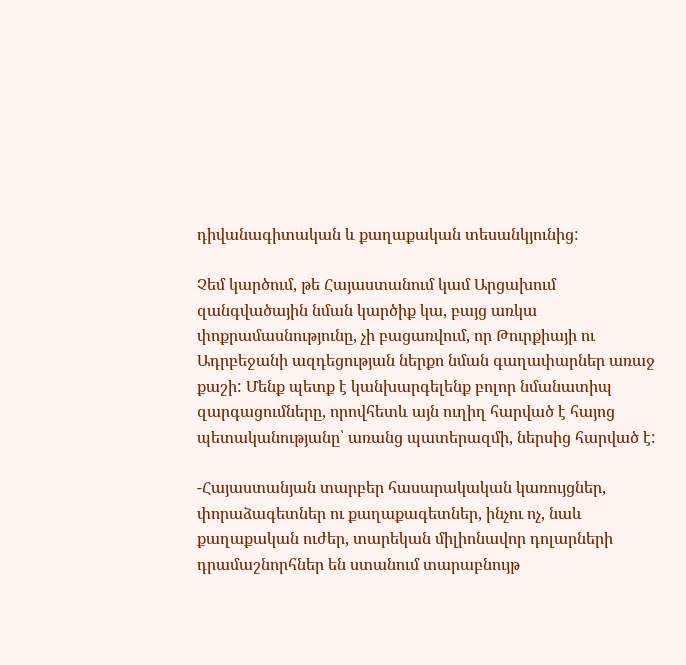դիվանագիտական և քաղաքական տեսանկյունից:

Չեմ կարծում, թե Հայաստանում կամ Արցախում զանգվածային նման կարծիք կա, բայց առկա փոքրամասնությունը, չի բացառվում, որ Թուրքիայի ու Ադրբեջանի ազդեցության ներքո նման գաղափարներ առաջ քաշի: Մենք պետք է կանխարգելենք բոլոր նմանատիպ զարգացումները, որովհետև այն ուղիղ հարված է հայոց պետականությանը՝ առանց պատերազմի, ներսից հարված է:

-Հայաստանյան տարբեր հասարակական կառույցներ, փորաձագետներ ու քաղաքագետներ, ինչու ոչ, նաև քաղաքական ուժեր, տարեկան միլիոնավոր դոլարների դրամաշնորհներ են ստանում տարաբնույթ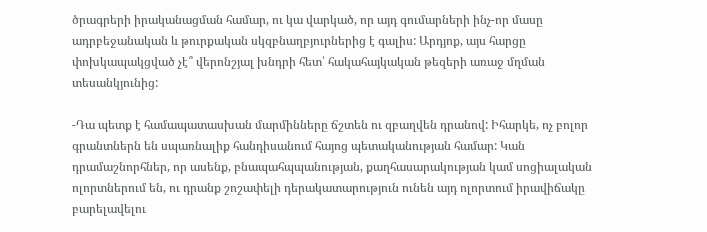ծրագրերի իրականացման համար, ու կա վարկած, որ այդ գումարների ինչ-որ մասը ադրբեջանական և թուրքական սկզբնաղբյուրներից է գալիս: Արդյոք, այս հարցը փոխկապակցված չէ՞ վերոնշյալ խնդրի հետ՝ հակահայկական թեզերի առաջ մղման տեսանկյունից:

-Դա պետք է համապատասխան մարմինները ճշտեն ու զբաղվեն դրանով: Իհարկե, ոչ բոլոր գրանտներն են սպառնալիք հանդիսանում հայոց պետականության համար: Կան դրամաշնորհներ, որ ասենք, բնապահպպանության, քաղհասարակության կամ սոցիալական ոլորտներում են, ու դրանք շոշափելի դերակատարություն ունեն այդ ոլորտում իրավիճակը բարելավելու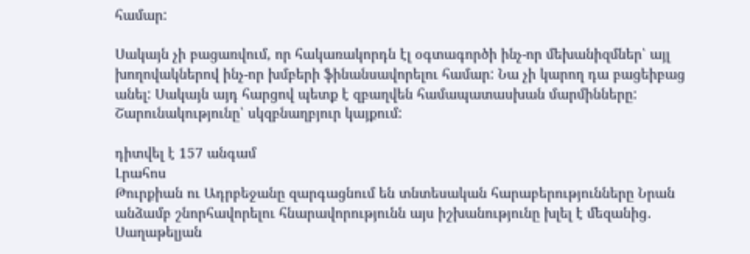համար:

Սակայն չի բացառվում, որ հակառակորդն էլ օգտագործի ինչ-որ մեխանիզմներ՝ այլ խողովակներով ինչ-որ խմբերի ֆինանսավորելու համար: Նա չի կարող դա բացեիբաց անել: Սակայն այդ հարցով պետք է զբաղվեն համապատասխան մարմինները:
Շարունակությունը՝ սկզբնաղբյուր կայքում:

դիտվել է 157 անգամ
Լրահոս
Թուրքիան ու Ադրբեջանը զարգացնում են տնտեսական հարաբերությունները Նրան անձամբ շնորհավորելու հնարավորությունն այս իշխանությունը խլել է մեզանից․ Սաղաթելյան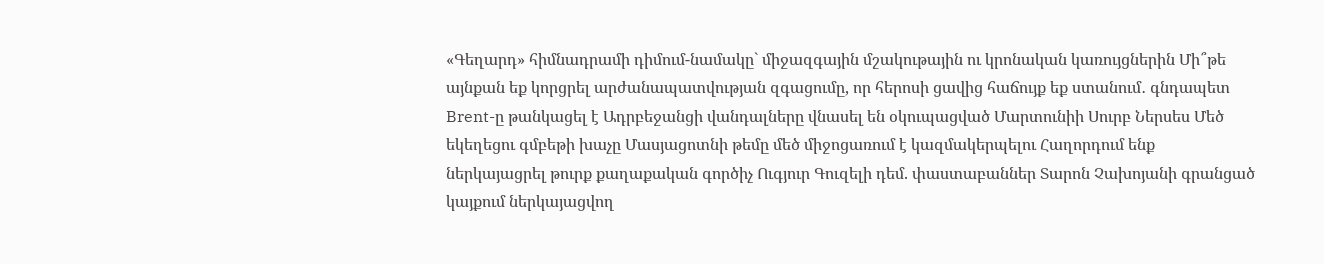«Գեղարդ» հիմնադրամի դիմում-նամակը` միջազգային մշակութային ու կրոնական կառույցներին Մի՞թե այնքան եք կորցրել արժանապատվության զգացումը, որ հերոսի ցավից հաճույք եք ստանում․ գնդապետ Brent-ը թանկացել է Ադրբեջանցի վանդալները վնասել են օկուպացված Մարտունիի Սուրբ Ներսես Մեծ եկեղեցու գմբեթի խաչը Մասյացոտնի թեմը մեծ միջոցառում է կազմակերպելու Հաղորդում ենք ներկայացրել թուրք քաղաքական գործիչ Ուգյուր Գուզելի դեմ. փաստաբաններ Տարոն Չախոյանի գրանցած կայքում ներկայացվող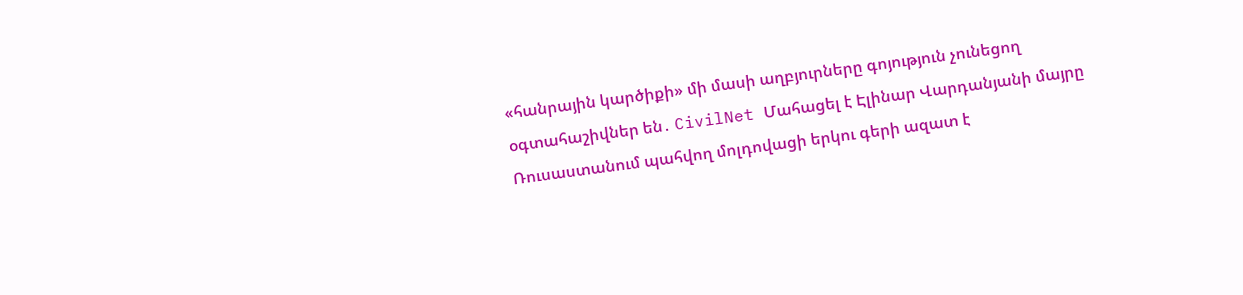«հանրային կարծիքի» մի մասի աղբյուրները գոյություն չունեցող օգտահաշիվներ են․ CivilNet Մահացել է Էլինար Վարդանյանի մայրը Ռուսաստանում պահվող մոլդովացի երկու գերի ազատ է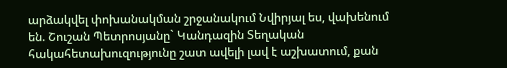արձակվել փոխանակման շրջանակում Նվիրյալ ես, վախենում են. Շուշան Պետրոսյանը` Կանդազին Տեղական հակահետախուզությունը շատ ավելի լավ է աշխատում, քան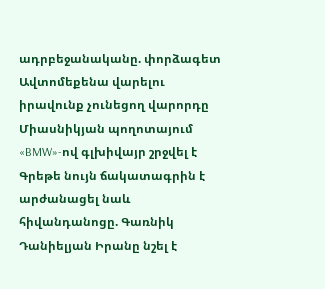ադրբեջանականը. փորձագետ Ավտոմեքենա վարելու իրավունք չունեցող վարորդը Միասնիկյան պողոտայում «BMW»-ով գլխիվայր շրջվել է Գրեթե նույն ճակատագրին է արժանացել նաև հիվանդանոցը. Գառնիկ Դանիելյան Իրանը նշել է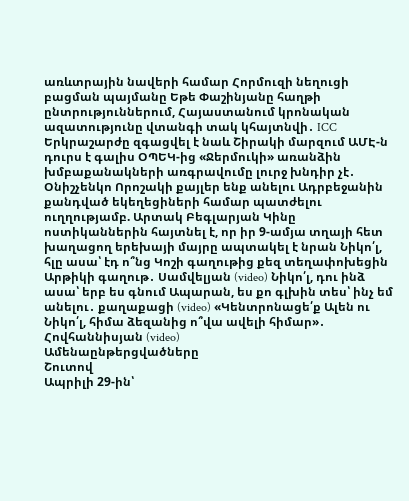առևտրային նավերի համար Հորմուզի նեղուցի բացման պայմանը Եթե Փաշինյանը հաղթի ընտրություններում, Հայաստանում կրոնական ազատությունը վտանգի տակ կհայտնվի․ ICC Երկրաշարժը զգացվել է նաև Շիրակի մարզում ԱՄԷ-ն դուրս է գալիս ՕՊԵԿ-ից «Ջերմուկի» առանձին խմբաքանակների առգրավումը լուրջ խնդիր չէ․ Օնիշչենկո Որոշակի քայլեր ենք անելու Ադրբեջանին քանդված եկեղեցիների համար պատժելու ուղղությամբ. Արտակ Բեգլարյան Կինը ոստիկաններին հայտնել է, որ իր 9-ամյա տղայի հետ խաղացող երեխայի մայրը ապտակել է նրան Նիկո՛լ, հլը ասա՝ էդ ո՞նց Կոշի գաղութից քեզ տեղափոխեցին Արթիկի գաղութ․ Սամվելյան (video) Նիկո՛լ, դու ինձ ասա՝ երբ ես գնում Ապարան, ես քո գլխին տես՝ ինչ եմ անելու․ քաղաքացի (video) «Կենտրոնացե՛ք Ալեն ու Նիկո՛լ, հիմա ձեզանից ո՞վա ավելի հիմար»․ Հովհաննիսյան (video)
Ամենաընթերցվածները
Շուտով
Ապրիլի 29-ին՝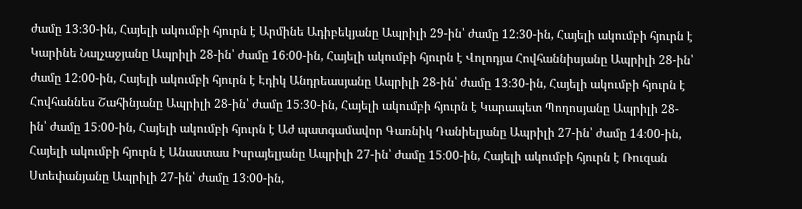ժամը 13։30-ին, Հայելի ակումբի հյուրն է Արմինե Ադիբեկյանը Ապրիլի 29-ին՝ ժամը 12։30-ին, Հայելի ակումբի հյուրն է Կարինե Նալչաջյանը Ապրիլի 28-ին՝ ժամը 16։00-ին, Հայելի ակումբի հյուրն է Վոլոդյա Հովհաննիսյանը Ապրիլի 28-ին՝ ժամը 12։00-ին, Հայելի ակումբի հյուրն է Էդիկ Անդրեասյանը Ապրիլի 28-ին՝ ժամը 13։30-ին, Հայելի ակումբի հյուրն է Հովհաննես Շահինյանը Ապրիլի 28-ին՝ ժամը 15։30-ին, Հայելի ակումբի հյուրն է Կարապետ Պողոսյանը Ապրիլի 28-ին՝ ժամը 15։00-ին, Հայելի ակումբի հյուրն է Աժ պատգամավոր Գառնիկ Դանիելյանը Ապրիլի 27-ին՝ ժամը 14։00-ին, Հայելի ակումբի հյուրն է Անաստաս Իսրայելյանը Ապրիլի 27-ին՝ ժամը 15։00-ին, Հայելի ակումբի հյուրն է Ռուզան Ստեփանյանը Ապրիլի 27-ին՝ ժամը 13։00-ին,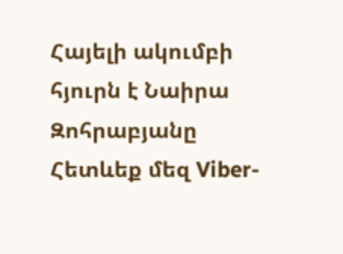Հայելի ակումբի հյուրն է Նաիրա Զոհրաբյանը
Հետևեք մեզ Viber-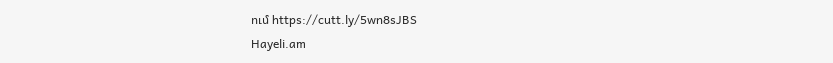ում https://cutt.ly/5wn8sJBS
Hayeli.am